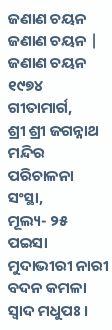ଜଣାଣ ଚୟନ
ଜଣାଣ ଚୟନ |
ଜଣାଣ ଚୟନ
୧୯୭୪
ଗୀତାମାର୍ଗ,
ଶ୍ରୀ ଶ୍ରୀ ଜଗନ୍ନାଥ ମନ୍ଦିର ପରିଚାଳନା ସଂସ୍ଥା,
ମୂଲ୍ୟ- ୨୫ ପଇସା
ମୁଦାଭୀରୀ ନାରୀ ବଦନ କମଳା ସ୍ୱାଦ ମଧୁପଃ ।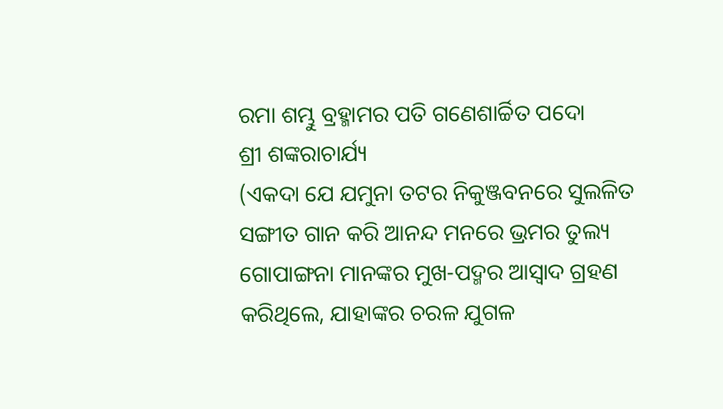ରମା ଶମ୍ଭୁ ବ୍ରହ୍ମାମର ପତି ଗଣେଶାର୍ଚ୍ଚିତ ପଦୋ
ଶ୍ରୀ ଶଙ୍କରାଚାର୍ଯ୍ୟ
(ଏକଦା ଯେ ଯମୁନା ତଟର ନିକୁଞ୍ଜବନରେ ସୁଲଳିତ ସଙ୍ଗୀତ ଗାନ କରି ଆନନ୍ଦ ମନରେ ଭ୍ରମର ତୁଲ୍ୟ ଗୋପାଙ୍ଗନା ମାନଙ୍କର ମୁଖ-ପଦ୍ମର ଆସ୍ୱାଦ ଗ୍ରହଣ କରିଥିଲେ, ଯାହାଙ୍କର ଚରଳ ଯୁଗଳ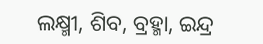ଲକ୍ଷ୍ମୀ, ଶିବ, ବ୍ରହ୍ମା, ଇନ୍ଦ୍ର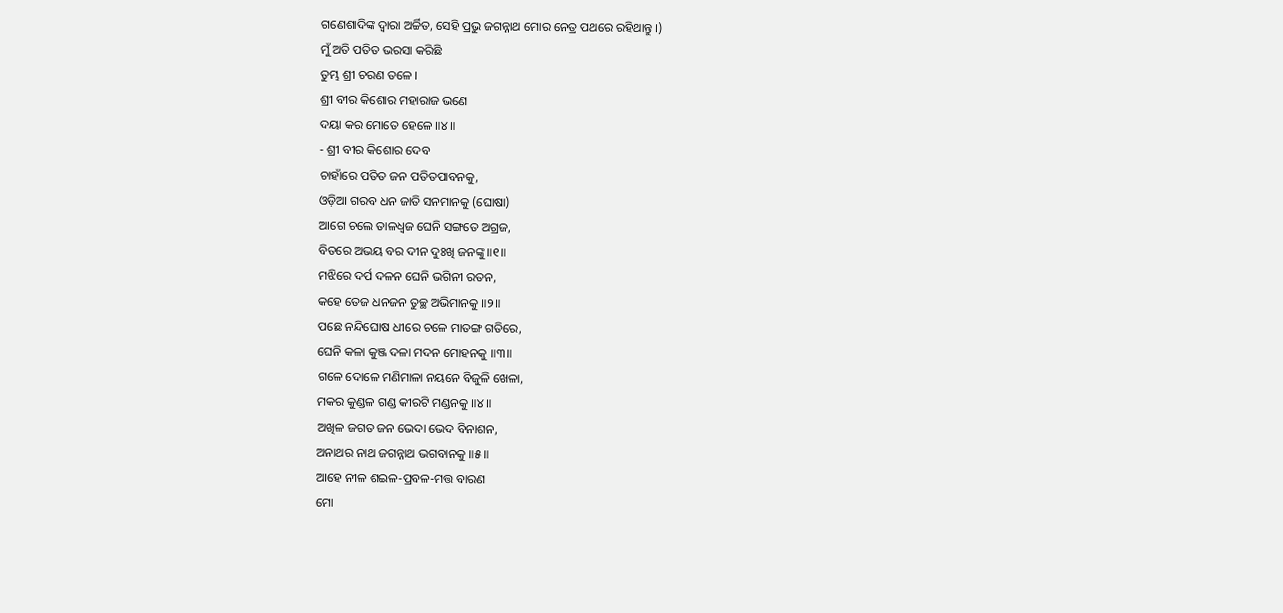ଗଣେଶାଦିଙ୍କ ଦ୍ୱାରା ଅର୍ଚ୍ଚିତ, ସେହି ପ୍ରଭୁ ଜଗନ୍ନାଥ ମୋର ନେତ୍ର ପଥରେ ରହିଥାନ୍ତୁ ।)
ମୁଁ ଅତି ପତିତ ଭରସା କରିଛି
ତୁମ୍ଭ ଶ୍ରୀ ଚରଣ ତଳେ ।
ଶ୍ରୀ ବୀର କିଶୋର ମହାରାଜ ଭଣେ
ଦୟା କର ମୋତେ ହେଳେ ॥୪॥
- ଶ୍ରୀ ବୀର କିଶୋର ଦେବ
ଚାହାଁରେ ପତିତ ଜନ ପତିତପାବନକୁ,
ଓଡ଼ିଆ ଗରବ ଧନ ଜାତି ସନମାନକୁ (ଘୋଷା)
ଆଗେ ଚଲେ ତାଳଧ୍ୱଜ ଘେନି ସଙ୍ଗତେ ଅଗ୍ରଜ,
ବିତରେ ଅଭୟ ବର ଦୀନ ଦୁଃଖି ଜନଙ୍କୁ ॥୧॥
ମଝିରେ ଦର୍ପ ଦଳନ ଘେନି ଭଗିନୀ ରତନ,
କହେ ତେଜ ଧନଜନ ତୁଚ୍ଛ ଅଭିମାନକୁ ॥୨॥
ପଛେ ନନ୍ଦିଘୋଷ ଧୀରେ ଚଳେ ମାତଙ୍ଗ ଗତିରେ,
ଘେନି କଳା କୁଞ୍ଜ ଦଳା ମଦନ ମୋହନକୁ ॥୩॥
ଗଳେ ଦୋଳେ ମଣିମାଳା ନୟନେ ବିଜୁଳି ଖେଳା,
ମକର କୁଣ୍ଡଳ ଗଣ୍ଡ କୀରଟି ମଣ୍ଡନକୁ ॥୪॥
ଅଖିଳ ଜଗତ ଜନ ଭେଦା ଭେଦ ବିନାଶନ,
ଅନାଥର ନାଥ ଜଗନ୍ନାଥ ଭଗବାନକୁ ॥୫॥
ଆହେ ନୀଳ ଶଇଳ-ପ୍ରବଳ-ମତ୍ତ ବାରଣ
ମୋ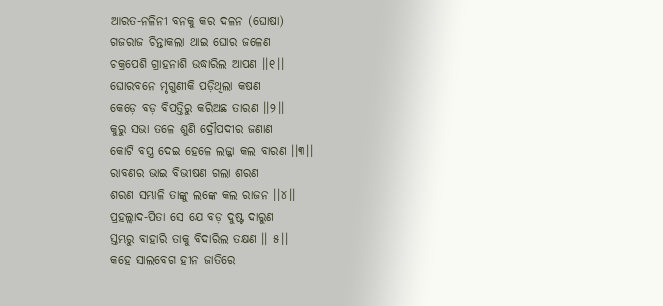ଆରତ-ନଳିନୀ ବନକୁ କର ଦଳନ (ଘୋଷା)
ଗଜରାଜ ଚିନ୍ତାକଲା ଥାଇ ଘୋର ଜଳେଣ
ଚକ୍ରପେଶି ଗ୍ରାହନାଶି ଉଦ୍ଧାରିଲ ଆପଣ ।।୧।।
ଘୋରବନେ ମୃଗୁଣୀକି ପଡ଼ିଥିଲା କଷଣ
କେଡ଼େ ବଡ଼ ବିପତ୍ତିରୁ କରିଅଛ ତାରଣ ।।୨।।
କୁରୁ ସଭା ତଳେ ଶୁଣି ଦ୍ରୌପଦୀର ଜଣାଣ
କୋଟି ବସ୍ତ୍ର ଦେଇ ହେଳେ ଲଜ୍ଜା କଲ ବାରଣ ।।୩।।
ରାବଣର ଭାଇ ବିଭୀଷଣ ଗଲା ଶରଣ
ଶରଣ ସମ୍ଭାଳି ତାଙ୍କୁ ଲଙ୍କେ କଲ ରାଜନ ।।୪।।
ପ୍ରହଲ୍ଲାଦ-ପିତା ସେ ଯେ ବଡ଼ ଦୁଷ୍ଟ ଦାରୁଣ
ସ୍ତମ୍ଭରୁ ବାହାରି ତାକୁ ବିଦାରିଲ ତକ୍ଷଣ ।। ୫।।
କହେ ସାଲବେଗ ହୀନ ଜାତିରେ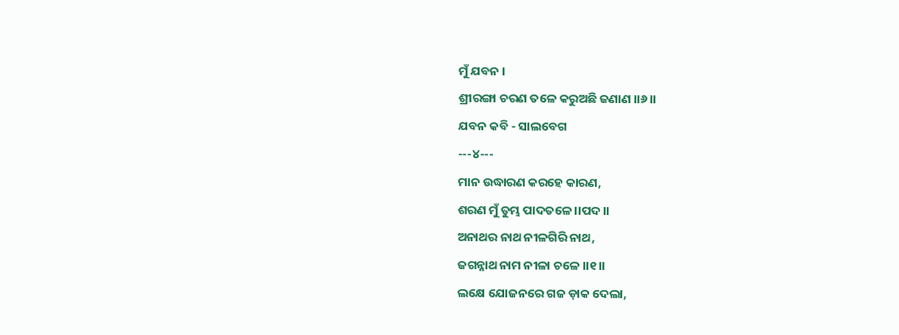ମୁଁ ଯବନ ।
ଶ୍ରୀରଙ୍ଗା ଚରଣ ତଳେ କରୁଅଛି ଜଣାଣ ।।୬।।
ଯବନ କବି - ସାଲବେଗ
---୪---
ମାନ ଉଦ୍ଧାରଣ କରହେ କାରଣ,
ଶରଣ ମୁଁ ତୁମ୍ଭ ପାଦତଳେ ।।ପଦ।।
ଅନାଥର ନାଥ ନୀଳଗିରି ନାଥ,
ଜଗନ୍ନାଥ ନାମ ନୀଳା ଚଳେ ।।୧।।
ଲକ୍ଷେ ଯୋଜନରେ ଗଜ ଡ଼ାକ ଦେଲା,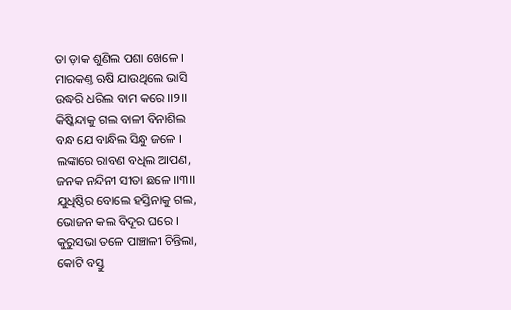ତା ଡ଼ାକ ଶୁଣିଲ ପଶା ଖେଳେ ।
ମାରକଣ୍ତ ଋଷି ଯାଉଥିଲେ ଭାସି
ଉଦ୍ଧରି ଧରିଲ ବାମ କରେ ।।୨।।
କିଷ୍କିନ୍ଦାକୁ ଗଲ ବାଳୀ ବିନାଶିଲ
ବନ୍ଧ ଯେ ବାନ୍ଧିଲ ସିନ୍ଧୁ ଜଳେ ।
ଲଙ୍କାରେ ରାବଣ ବଧିଲ ଆପଣ,
ଜନକ ନନ୍ଦିନୀ ସୀତା ଛଳେ ।।୩।।
ଯୁଧିଷ୍ଠିର ବୋଲେ ହସ୍ତିନାକୁ ଗଲ,
ଭୋଜନ କଲ ବିଦୂର ଘରେ ।
କୁରୁସଭା ତଳେ ପାଞ୍ଚାଳୀ ଚିନ୍ତିଲା,
କୋଟି ବସ୍ତୁ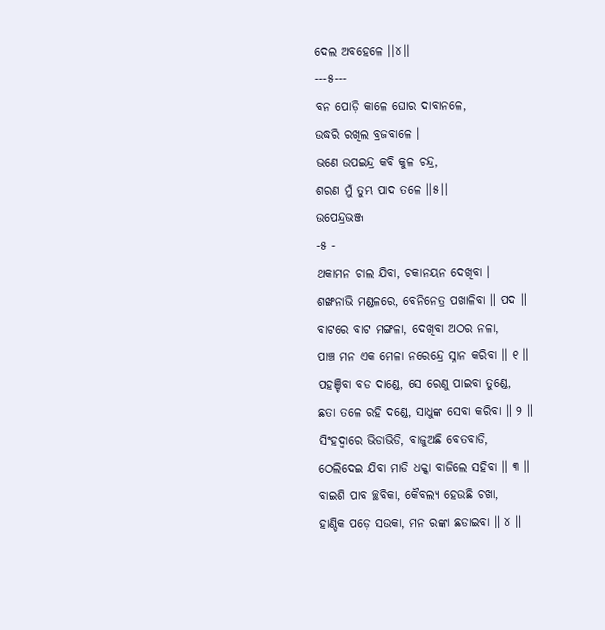ଦେଲ ଅବହେଳେ ।।୪।।
---୫---
ବନ ପୋଡ଼ି କାଳେ ଘୋର ଦାବାନଳେ,
ଉଦ୍ଧରି ରଖିଲ ବ୍ରଜବାଳେ ।
ଭଣେ ଉପଇନ୍ଦ୍ର କବି କୁଳ ଚନ୍ଦ୍ର,
ଶରଣ ମୁଁ ତୁମ୍ଭ ପାଦ ତଳେ ।।୫।।
ଉପେନ୍ଦ୍ରଭଞ୍ଜ
-୫ -
ଥକାମନ ଚାଲ ଯିବା, ଚକାନୟନ ଦେଖିବା ।
ଶଙ୍ଖନାଭି ମଣ୍ଡଳରେ, ବେନିନେତ୍ର ପଖାଳିବା ॥ ପଦ ॥
ବାଟରେ ବାଟ ମଙ୍ଗଳା, ଦେଖିବା ଅଠର ନଳା,
ପାଞ୍ଚ ମନ ଏକ ମେଳା ନରେନ୍ଦ୍ରେ ସ୍ନାନ କରିବା ॥ ୧ ॥
ପହଞ୍ଚିବା ବଡ ଦାଣ୍ଡେ, ସେ ରେଣୁ ପାଇବା ତୁଣ୍ଡେ,
ଛତା ତଳେ ରହି ଦଣ୍ଡେ, ସାଧୁଙ୍କ ସେବା କରିବା ॥ ୨ ॥
ସିଂହଦ୍ୱାରେ ଭିଡାଭିଡି, ବାଜୁଅଛି ବେତବାଡି,
ଠେଲିଦେଇ ଯିବା ମାଡି ଧକ୍କା ବାଜିଲେ ସହିବା ॥ ୩ ॥
ବାଇଶି ପାବ ଚ୍ଛବିକା, କୈବଲ୍ୟ ହେଉଛି ଚଖା,
ହାଣ୍ଡିକ ପଡ଼େ ସଉକା, ମନ ରଙ୍କା ଛଡାଇବା ॥ ୪ ॥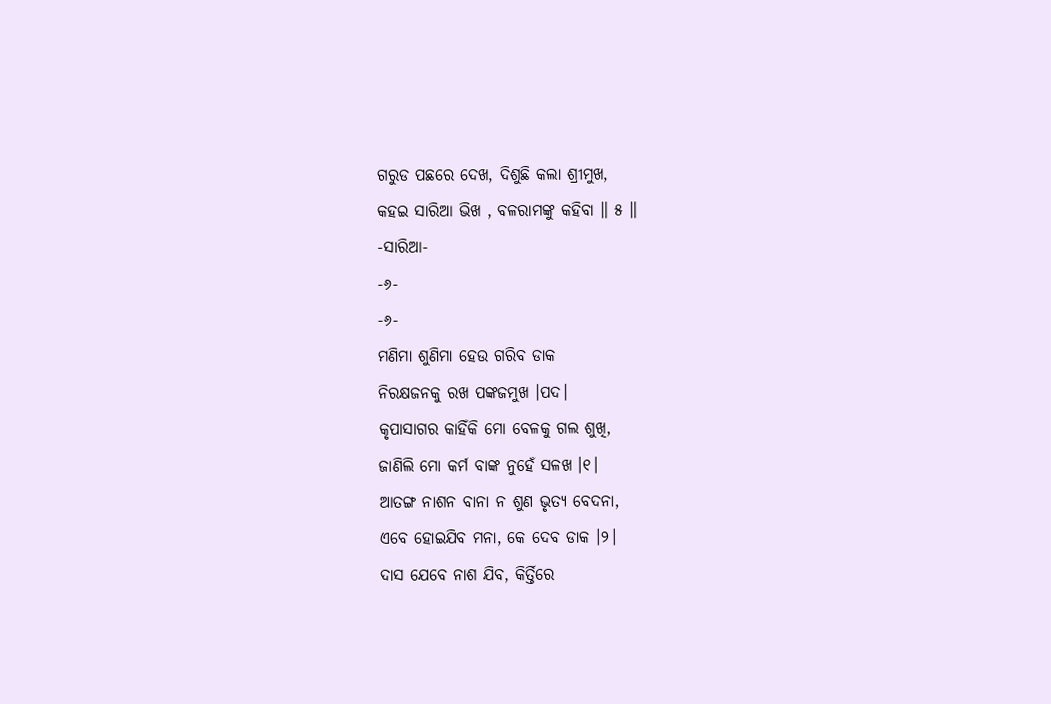ଗରୁଡ ପଛରେ ଦେଖ, ଦିଶୁଛି କଲା ଶ୍ରୀମୁଖ,
କହଇ ସାରିଆ ଭିଖ , ବଳରାମଙ୍କୁ କହିବା ॥ ୫ ॥
-ସାରିଆ-
-୬-
-୬-
ମଣିମା ଶୁଣିମା ହେଉ ଗରିବ ଡାକ
ନିରକ୍ଷଜନକୁ ରଖ ପଙ୍କଜମୁଖ ।ପଦ।
କୃପାସାଗର କାହିଁକି ମୋ ବେଳକୁ ଗଲ ଶୁଖି,
ଜାଣିଲି ମୋ କର୍ମ ବାଙ୍କ ନୁହେଁ ସଳଖ ।୧।
ଆତଙ୍ଗ ନାଶନ ବାନା ନ ଶୁଣ ଭୃତ୍ୟ ବେଦନା,
ଏବେ ହୋଇଯିବ ମନା, କେ ଦେବ ଡାକ ।୨।
ଦାସ ଯେବେ ନାଶ ଯିବ, କିର୍ତ୍ତିରେ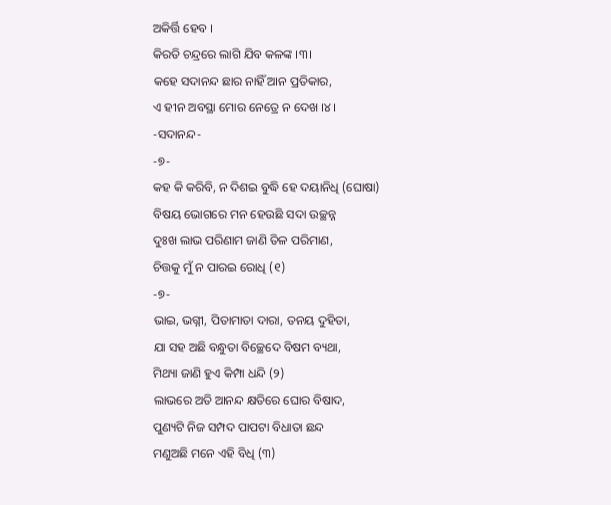ଅକିର୍ତ୍ତି ହେବ ।
କିରତି ଚନ୍ଦ୍ରରେ ଲାଗି ଯିବ କଳଙ୍କ ।୩।
କହେ ସଦାନନ୍ଦ ଛାର ନାହିଁ ଆନ ପ୍ରତିକାର,
ଏ ହୀନ ଅବସ୍ଥା ମୋର ନେତ୍ରେ ନ ଦେଖ ।୪।
-ସଦାନନ୍ଦ-
-୭-
କହ କି କରିବି, ନ ଦିଶଇ ବୁଦ୍ଧି ହେ ଦୟାନିଧି (ଘୋଷା)
ବିଷୟ ଭୋଗରେ ମନ ହେଉଛି ସଦା ଉଚ୍ଛନ୍ନ
ଦୁଃଖ ଲାଭ ପରିଣାମ ଜାଣି ତିଳ ପରିମାଣ,
ଚିତ୍ତକୁ ମୁଁ ନ ପାରଇ ରୋଧି (୧)
-୭-
ଭାଇ, ଭଗ୍ନୀ, ପିତାମାତା ଦାରା, ତନୟ ଦୁହିତା,
ଯା ସହ ଅଛି ବନ୍ଧୁତା ବିଚ୍ଛେଦେ ବିଷମ ବ୍ୟଥା,
ମିଥ୍ୟା ଜାଣି ହୁଏ କିମ୍ପା ଧନ୍ଦି (୨)
ଲାଭରେ ଅତି ଆନନ୍ଦ କ୍ଷତିରେ ଘୋର ବିଷାଦ,
ପୁଣ୍ୟଟି ନିଜ ସମ୍ପଦ ପାପଟା ବିଧାତା ଛନ୍ଦ
ମଣୁଅଛି ମନେ ଏହି ବିଧି (୩)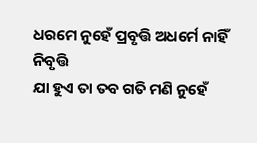ଧରମେ ନୁହେଁ ପ୍ରବୃତ୍ତି ଅଧର୍ମେ ନାହିଁ ନିବୃତ୍ତି
ଯା ହୁଏ ତା ତବ ଗତି ମଣି ନୁହେଁ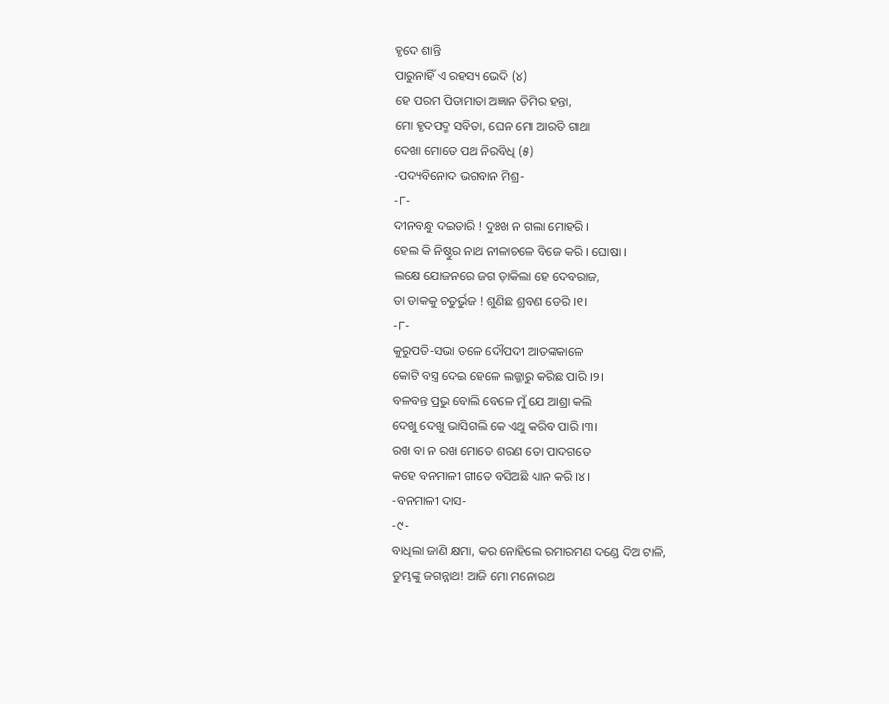ହୃଦେ ଶାନ୍ତି
ପାରୁନାହିଁ ଏ ରହସ୍ୟ ଭେଦି (୪)
ହେ ପରମ ପିତାମାତା ଅଜ୍ଞାନ ତିମିର ହନ୍ତା,
ମୋ ହୃଦପଦ୍ମ ସବିତା, ଘେନ ମୋ ଆରତି ଗାଥା
ଦେଖା ମୋତେ ପଥ ନିରବିଧି (୫)
-ପଦ୍ୟବିନୋଦ ଭଗବାନ ମିଶ୍ର-
-୮-
ଦୀନବନ୍ଧୁ ଦଇତାରି ! ଦୁଃଖ ନ ଗଲା ମୋହରି ।
ହେଲ କି ନିଷ୍ଠୁର ନାଥ ନୀଳାଚଳେ ବିଜେ କରି । ଘୋଷା ।
ଲକ୍ଷେ ଯୋଜନରେ ଜଗ ଡ଼ାକିଲା ହେ ଦେବରାଜ,
ତା ଡାକକୁ ଚତୁର୍ଭୁଜ ! ଶୁଣିଛ ଶ୍ରବଣ ଡେରି ।୧।
-୮-
କୁରୁପତି-ସଭା ତଳେ ଦୌପଦୀ ଆତଙ୍କକାଳେ
କୋଟି ବସ୍ତ୍ର ଦେଇ ହେଳେ ଲଜ୍ଜାରୁ କରିଛ ପାରି ।୨।
ବଳବନ୍ତ ପ୍ରଭୁ ବୋଲି ବେଳେ ମୁଁ ଯେ ଆଶ୍ରା କଲି
ଦେଖୁ ଦେଖୁ ଭାସିଗଲି କେ ଏଥୁ କରିବ ପାରି ।୩।
ରଖ ବା ନ ରଖ ମୋତେ ଶରଣ ତୋ ପାଦଗତେ
କହେ ବନମାଳୀ ଗୀତେ ବସିଅଛି ଧ୍ୟାନ କରି ।୪।
-ବନମାଳୀ ଦାସ-
-୯-
ବାଧିଲା ଜାଣି କ୍ଷମା, କର ନୋହିଲେ ରମାରମଣ ଦଣ୍ଡେ ଦିଅ ଟାଳି,
ତୁମ୍ଭଙ୍କୁ ଜଗନ୍ନାଥ! ଆଜି ମୋ ମନୋରଥ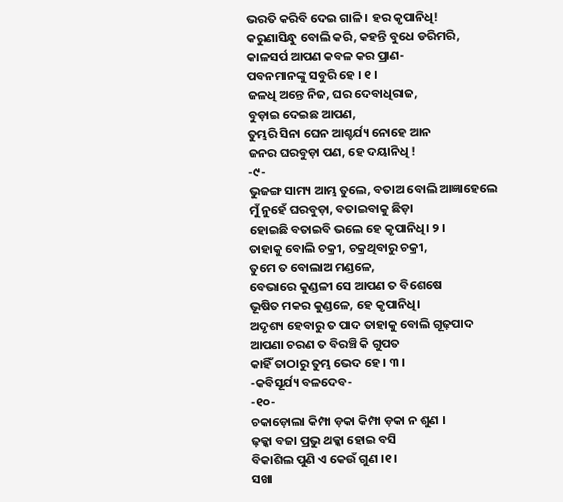ଭରତି କରିବି ଦେଇ ଗାଳି । ହର କୃପାନିଧି!
କରୁଣାସିନ୍ଧୁ ବୋଲି କରି, କହନ୍ତି ବୁଧେ ଡରିମରି,
କାଳସର୍ପ ଆପଣ କବଳ କର ପ୍ରାଣ-
ପବନମାନଙ୍କୁ ସବୁରି ହେ । ୧ ।
ଜଳଧି ଅନ୍ତେ ନିଜ, ଘର ଦେବାଧିରାଜ,
ବୁଡ଼ାଇ ଦେଇଛ ଆପଣ,
ତୁମ୍ଭରି ସିନା ଘେନ ଆଶ୍ଚର୍ଯ୍ୟ ନୋହେ ଆନ
ଜନର ଘରବୁଡ଼ା ପଣ, ହେ ଦୟାନିଧି !
-୯-
ଭୁଜଙ୍ଗ ସାମ୍ୟ ଆମ୍ଭ ତୁଲେ, ବତାଅ ବୋଲି ଆଜ୍ଞାହେଲେ
ମୁଁ ନୁହେଁ ଘରବୁଡ଼ା, ବତାଇବାକୁ ଛିଡ଼ା
ହୋଇଛି ବତାଇବି ଭଲେ ହେ କୃପାନିଧି। ୨ ।
ତାହାକୁ ବୋଲି ଚକ୍ରୀ, ଚକ୍ରଥିବାରୁ ଚକ୍ରୀ,
ତୁମେ ତ ବୋଲାଅ ମଣ୍ଡଳେ,
ବେଭାରେ କୁଣ୍ଡଳୀ ସେ ଆପଣ ତ ବିଶେଷେ
ଭୂଷିତ ମକର କୁଣ୍ଡଳେ, ହେ କୃପାନିଧି।
ଅଦୃଶ୍ୟ ହେବାରୁ ତ ପାଦ ତାହାକୁ ବୋଲି ଗୂଢ଼ପାଦ
ଆପଣା ଚରଣ ତ ବିରଞ୍ଚି କି ଗୁପତ
କାହିଁ ତାଠାରୁ ତୁମ୍ଭ ଭେଦ ହେ । ୩ ।
-କବିସୂର୍ଯ୍ୟ ବଳଦେବ-
-୧୦-
ଚକାଡ଼ୋଲା କିମ୍ପା ଡ଼କା କିମ୍ପା ଡ଼କା ନ ଶୁଣ ।
ଢ଼କ୍କା ବଜା ପ୍ରଭୁ ଥକ୍କା ହୋଇ ବସି
ବିକାଶିଲ ପୁଣି ଏ କେଉଁ ଗୁଣ ।୧।
ସଖା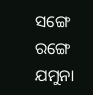ସଙ୍ଗେ ରଙ୍ଗେ ଯମୁନା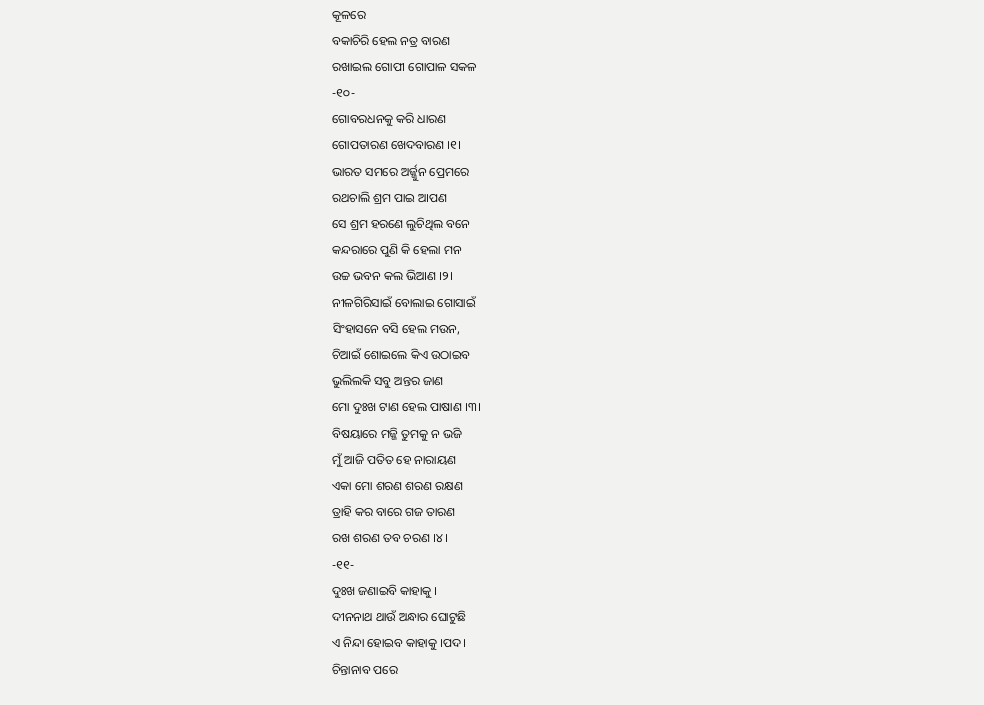କୂଳରେ
ବକାଚିରି ହେଲ ନତ୍ର ବାରଣ
ରଖାଇଲ ଗୋପୀ ଗୋପାଳ ସକଳ
-୧୦-
ଗୋବରଧନକୁ କରି ଧାରଣ
ଗୋପତାରଣ ଖେଦବାରଣ ।୧।
ଭାରତ ସମରେ ଅର୍ଜ୍ଜୁନ ପ୍ରେମରେ
ରଥଚାଲି ଶ୍ରମ ପାଇ ଆପଣ
ସେ ଶ୍ରମ ହରଣେ ଲୁଚିଥିଲ ବନେ
କନ୍ଦରାରେ ପୁଣି କି ହେଲା ମନ
ଉଚ୍ଚ ଭବନ କଲ ଭିଆଣ ।୨।
ନୀଳଗିରିସାଇଁ ବୋଲାଇ ଗୋସାଇଁ
ସିଂହାସନେ ବସି ହେଲ ମଉନ,
ଚିଆଇଁ ଶୋଇଲେ କିଏ ଉଠାଇବ
ଭୁଲିଲକି ସବୁ ଅନ୍ତର ଜାଣ
ମୋ ଦୁଃଖ ଟାଣ ହେଲ ପାଷାଣ ।୩।
ବିଷୟାରେ ମଜ୍ଜି ତୁମକୁ ନ ଭଜି
ମୁଁ ଆଜି ପତିତ ହେ ନାରାୟଣ
ଏକା ମୋ ଶରଣ ଶରଣ ରକ୍ଷଣ
ତ୍ରାହି କର ବାରେ ଗଜ ତାରଣ
ରଖ ଶରଣ ତବ ଚରଣ ।୪।
-୧୧-
ଦୁଃଖ ଜଣାଇବି କାହାକୁ ।
ଦୀନନାଥ ଥାଉଁ ଅନ୍ଧାର ଘୋଟୁଛି
ଏ ନିନ୍ଦା ହୋଇବ କାହାକୁ ।ପଦ।
ଚିନ୍ତାନାବ ପରେ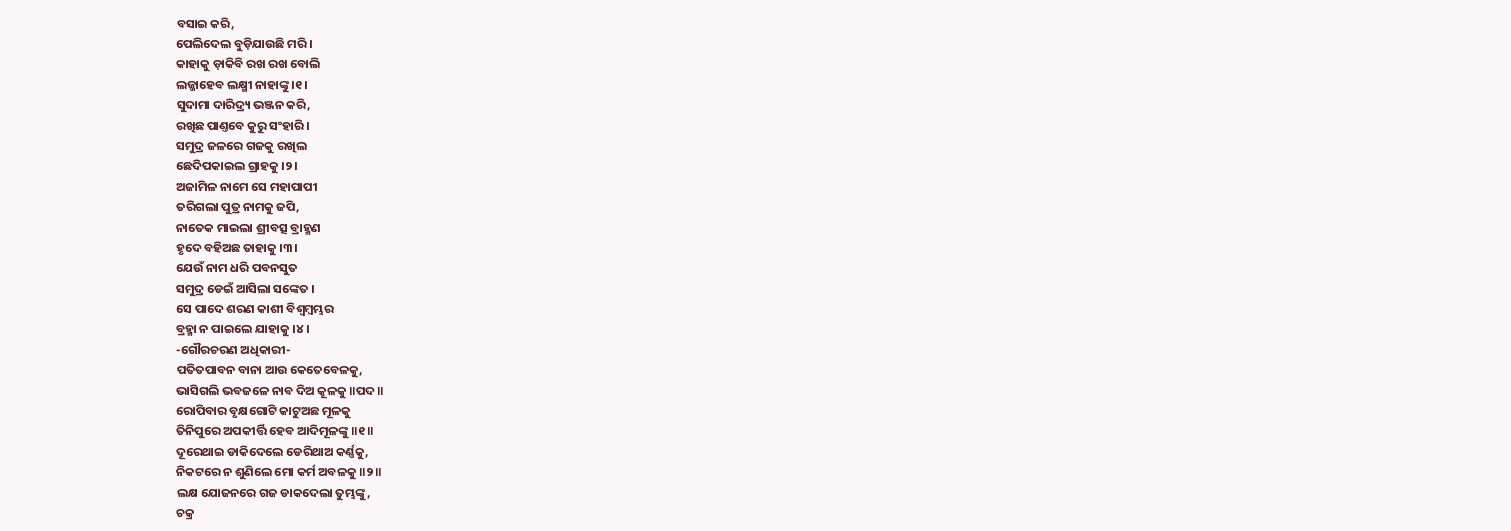ବସାଇ କରି,
ପେଲିଦେଲ ବୁଡ଼ିଯାଉଛି ମରି ।
କାହାକୁ ଡ଼ାକିବି ରଖ ରଖ ବୋଲି
ଲଜ୍ଜାହେବ ଲକ୍ଷ୍ମୀ ନାହାଙ୍କୁ ।୧।
ସୁଦାମା ଦାରିଦ୍ର୍ୟ ଭଞ୍ଜନ କରି,
ରଖିଛ ପାଣ୍ତବେ କୁରୁ ସଂହାରି ।
ସମୁଦ୍ର ଜଳରେ ଗଜକୁ ରଖିଲ
ଛେଦିପକାଇଲ ଗ୍ରାହକୁ ।୨।
ଅଜାମିଳ ନାମେ ସେ ମହାପାପୀ
ତରିଗଲା ପୁତ୍ର ନାମକୁ ଜପି,
ନାତେକ ମାଇଲା ଶ୍ରୀବତ୍ସ ବ୍ରାହ୍ମଣ
ହୃଦେ ବହିଅଛ ତାହାକୁ ।୩।
ଯେଉଁ ନାମ ଧରି ପବନସୁତ
ସମୁଦ୍ର ଡେଇଁ ଆସିଲା ସଙ୍କେତ ।
ସେ ପାଦେ ଶରଣ କାଶୀ ବିଶ୍ୱମ୍ବମ୍ଭର
ବ୍ରହ୍ମା ନ ପାଇଲେ ଯାହାକୁ ।୪।
-ଗୌରଚରଣ ଅଧିକାରୀ-
ପତିତପାବନ ବାନା ଆଉ କେତେବେଳକୁ,
ଭାସିଗଲି ଭବଜଳେ ନାବ ଦିଅ କୂଳକୁ ॥ପଦ॥
ରୋପିବାର ବୃକ୍ଷଗୋଟି କାଟୁଅଛ ମୂଳକୁ
ତିନିପୁରେ ଅପକୀର୍ତ୍ତି ହେବ ଆଦିମୂଳଙ୍କୁ ॥୧॥
ଦୂରେଥାଇ ଡାକିଦେଲେ ଡେରିଥାଅ କର୍ଣ୍ଣକୁ,
ନିକଟରେ ନ ଶୁଣିଲେ ମୋ କର୍ମ ଅବଳକୁ ॥୨॥
ଲକ୍ଷ ଯୋଜନରେ ଗଜ ଡାକଦେଲା ତୁମ୍ଭଙ୍କୁ,
ଚକ୍ର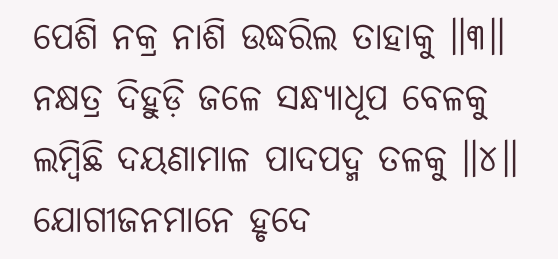ପେଶି ନକ୍ର ନାଶି ଉଦ୍ଧରିଲ ତାହାକୁ ॥୩॥
ନକ୍ଷତ୍ର ଦିହୁଡ଼ି ଜଳେ ସନ୍ଧ୍ୟାଧୂପ ବେଳକୁ
ଲମ୍ବିଛି ଦୟଣାମାଳ ପାଦପଦ୍ମ ତଳକୁ ॥୪॥
ଯୋଗୀଜନମାନେ ହୃଦେ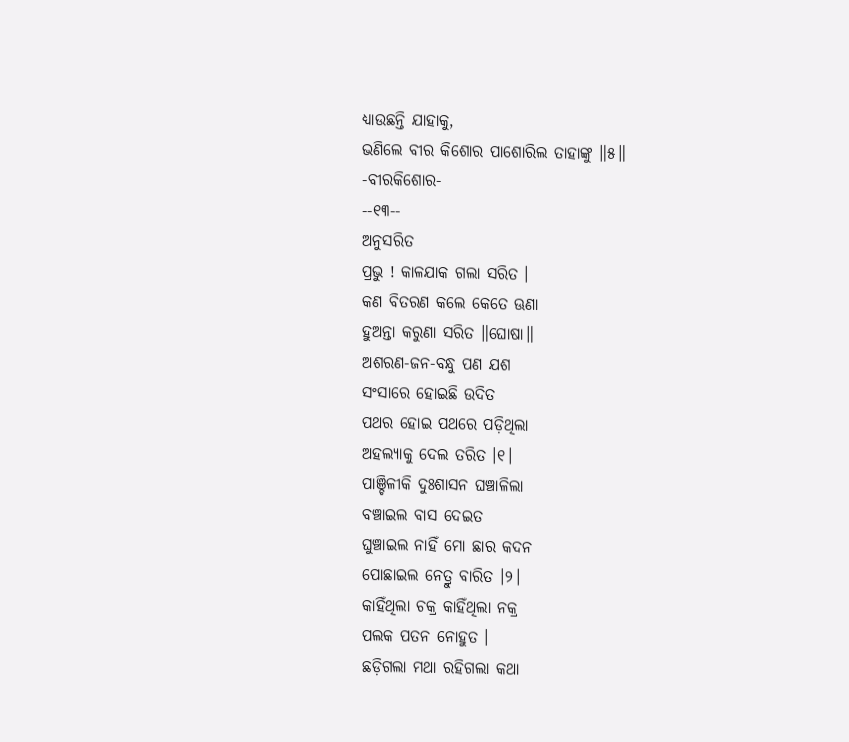ଧ୍ୟାଉଛନ୍ତି ଯାହାକୁ,
ଭଣିଲେ ବୀର କିଶୋର ପାଶୋରିଲ ତାହାଙ୍କୁ ॥୫॥
-ବୀରକିଶୋର-
--୧୩--
ଅନୁସରିତ
ପ୍ରଭୁ ! କାଳଯାକ ଗଲା ସରିତ ।
କଣ ବିତରଣ କଲେ କେତେ ଊଣା
ହୁଅନ୍ତା କରୁଣା ସରିତ ॥ଘୋଷା॥
ଅଶରଣ-ଜନ-ବନ୍ଧୁ ପଣ ଯଶ
ସଂସାରେ ହୋଇଛି ଉଦିତ
ପଥର ହୋଇ ପଥରେ ପଡ଼ିଥିଲା
ଅହଲ୍ୟାକୁ ଦେଲ ତରିତ ।୧।
ପାଞ୍ଚିଳୀକି ଦୁଃଶାସନ ଘଞ୍ଚାଳିଲା
ବଞ୍ଚାଇଲ ବାସ ଦେଇତ
ଘୁଞ୍ଚାଇଲ ନାହିଁ ମୋ ଛାର କଦନ
ପୋଛାଇଲ ନେତ୍ରୁ ବାରିତ ।୨।
କାହିଁଥିଲା ଚକ୍ର କାହିଁଥିଲା ନକ୍ର
ପଲକ ପତନ ନୋହୁତ ।
ଛଡ଼ିଗଲା ମଥା ରହିଗଲା କଥା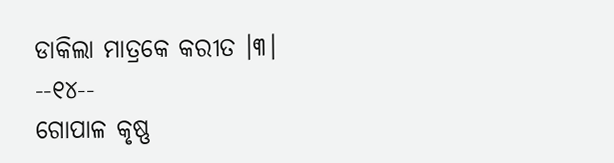ଡାକିଲା ମାତ୍ରକେ କରୀତ ।୩।
--୧୪--
ଗୋପାଳ କୃଷ୍ଣ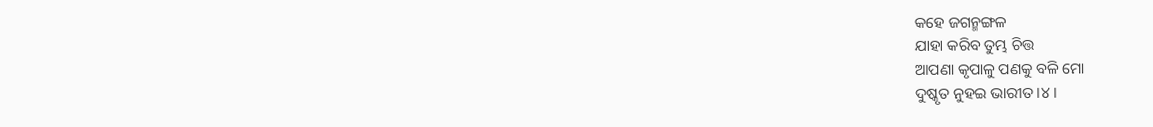କହେ ଜଗନ୍ମଙ୍ଗଳ
ଯାହା କରିବ ତୁମ୍ଭ ଚିତ୍ତ
ଆପଣା କୃପାଳୁ ପଣକୁ ବଳି ମୋ
ଦୁଷ୍କୃତ ନୁହଇ ଭାରୀତ ।୪।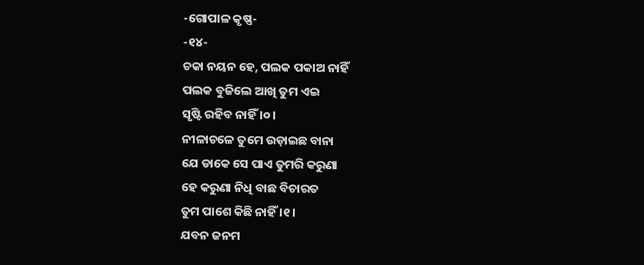-ଗୋପାଳ କୃଷ୍ଣ-
-୧୪-
ଚକା ନୟନ ହେ, ପଲକ ପକାଅ ନାହିଁ
ପଲକ ବୁଜିଲେ ଆଖି ତୁମ ଏଇ
ସୃଷ୍ଟି ରହିବ ନାହିଁ ।୦।
ନୀଳାଚଳେ ତୁମେ ଉଡ଼ାଇଛ ବାନା
ଯେ ଡାକେ ସେ ପାଏ ତୁମରି କରୁଣା
ହେ କରୁଣା ନିଧି ବାଛ ବିଚାରତ
ତୁମ ପାଶେ କିଛି ନାହିଁ ।୧।
ଯବନ ଜନମ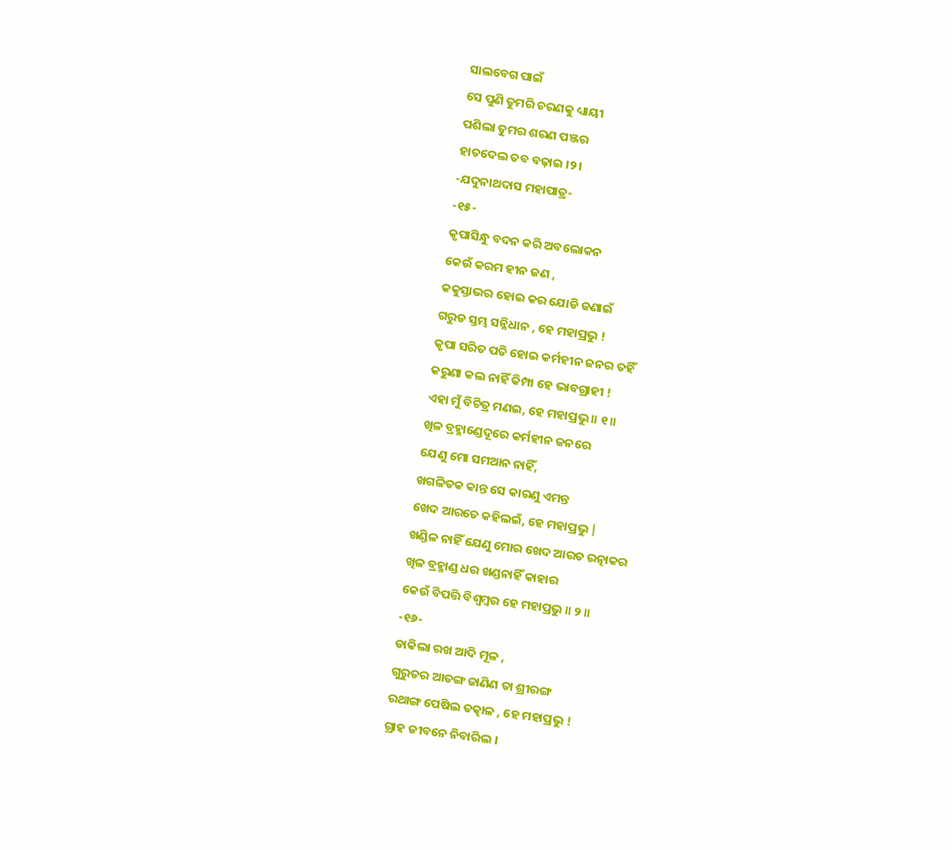ସାଲବେଗ ପାଇଁ
ସେ ପୁଣି ତୁମରି ଚରଣକୁ ଧ୍ୟାୟୀ
ପଶିଲା ତୁମର ଶରଣ ପଞ୍ଜର
ହାତଦେଲ ତବ ବଢ଼ାଇ ।୨।
-ଯଦୁନାଥଦାସ ମହାପାତ୍ର-
-୧୫-
କୃପାସିନ୍ଧୁ ବଦନ କରି ଅବଲୋକନ
କେଉଁ କରମ ହୀନ ଜଣ ,
କକୁସ୍ତାଭର ହୋଇ କର ଯୋଡି ଜଣାଇଁ
ଗରୁଡ ସ୍ତମ୍ଭ ସନ୍ନିଧାନ , ହେ ମହାପ୍ରଭୁ !
କୃପା ସରିତ ପତି ହୋଇ କର୍ମହୀନ ଜନର ତହିଁ
କରୁଣା କଲ ନାହିଁ କିମ୍ପା ହେ ଭାବଗ୍ରାହୀ !
ଏହା ମୁଁ ବିଚିତ୍ର ମଣଇ, ହେ ମହାପ୍ରଭୁ ॥ ୧ ॥
ଖିଳ ବ୍ରହ୍ମାଣ୍ଡେଦୂରେ କର୍ମହୀନ ଜନରେ
ଯେଣୁ ମୋ ସମଆନ ନାହିଁ,
ଖଗଳିତକ କାନ୍ତ ସେ କାରଣୁ ଏମନ୍ତ
ଖେଦ ଆରତେ କହିଲଇଁ, ହେ ମହାପ୍ରଭୁ |
ଖଣ୍ଡିଳ ନାହିଁ ଯେଣୁ ମୋର ଖେଦ ଆରତ ରତ୍ନାକର
ଖିଳ ବ୍ରହ୍ମାଣ୍ଡ ଧର ଖଣ୍ଡନାହିଁ କାହାର
କେଉଁ ବିପତ୍ତି ବିଶ୍ୱମ୍ବର ହେ ମହାପ୍ରଭୁ ॥ ୨ ॥
-୧୬-
ଡାକିଲା ରଖ ଆଦି ମୂଳ ,
ଗୁରୁତର ଆତଙ୍ଗ ଜାଣିଣ ତା ଶ୍ରୀରଙ୍ଗ
ରଥାଙ୍ଗ ପେଷିଲ ତତ୍କାଳ , ହେ ମହାପ୍ରଭୁ !
ଗ୍ରାହ ଜୀବନେ ନିବାରିଲ ।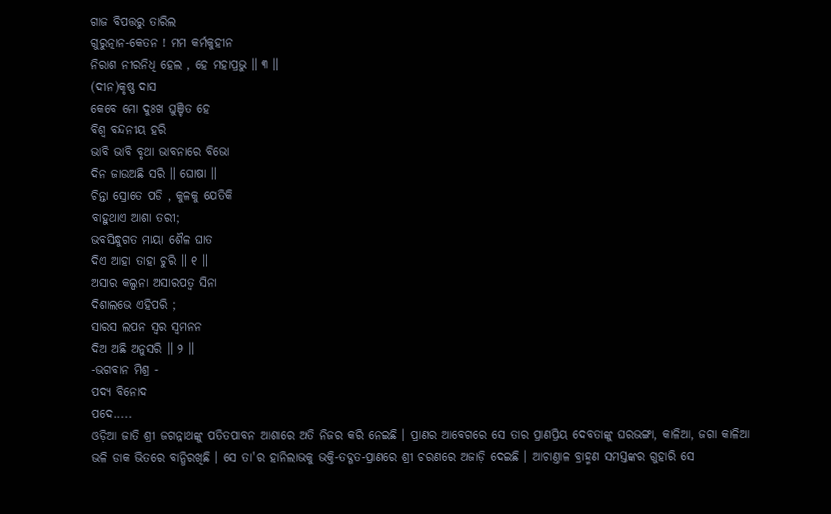ଗାଜ ବିପତ୍ତରୁ ତାରିଲ
ଗୁରୁତ୍ନାନ-କେତନ ! ମମ କର୍ମକୁହୀନ
ନିରାଶ ନୀରନିଧି ହେଲ , ହେ ମହାପ୍ରଭୁ ॥ ୩ ॥
(ଦୀନ)କୃଷ୍ଣ ଦାସ
କେବେ ମୋ ଦୁଃଖ ଘୁଞ୍ଚିତ ହେ
ବିଶ୍ୱ ବନ୍ଦନୀୟ ହରି
ଭାବି ଭାବି ବୃଥା ଭାବନାରେ ବିଭୋ
ଦିନ ଜାଉଅଛି ସରି ॥ ଘୋଷା ॥
ଚିନ୍ତା ସ୍ରୋତେ ପଡି , କୁଳକୁ ଯେତିକି
ବାହୁଥାଏ ଆଶା ତରୀ;
ଭବସିନ୍ଧୁଗତ ମାୟା ଶୈଳ ଘାତ
ଦିଏ ଆହା ତାହା ଚୁରି ॥ ୧ ॥
ଅସାର କଲ୍ପନା ଅସାରପତ୍ୱ ସିନା
ଦିଶାଲଭେ ଏହିପରି ;
ସାରସ ଲପନ ସ୍ୱର ସ୍ୱମନନ
ଦିଅ ଅଛି ଅନୁସରି ॥ ୨ ॥
-ଭଗବାନ ମିଶ୍ର -
ପଦ୍ୟ ବିନୋଦ
ପଦେ.....
ଓଡ଼ିଆ ଜାତି ଶ୍ରୀ ଜଗନ୍ନାଥଙ୍କୁ ପତିତପାବନ ଆଶାରେ ଅତି ନିଜର କରି ନେଇଛି । ପ୍ରାଣର ଆବେଗରେ ସେ ତାର ପ୍ରାଣପ୍ରିୟ ଦେବତାଙ୍କୁ ଘରଭଙ୍ଗା, କାଳିଆ, ଜଗା କାଳିଆ ଭଳି ଡାକ ଭିତରେ ବାନ୍ଧିରଖିଛି । ସେ ତା'ର ହାନିଲାଭକୁ ଭକ୍ତି-ତଦ୍ଗତ-ପ୍ରାଣରେ ଶ୍ରୀ ଚରଣରେ ଅଜାଡ଼ି ଦେଇଛି । ଆଚାଣ୍ତାଳ ବ୍ରାହ୍ମଣ ସମସ୍ତଙ୍କର ଗୁହାରି ସେ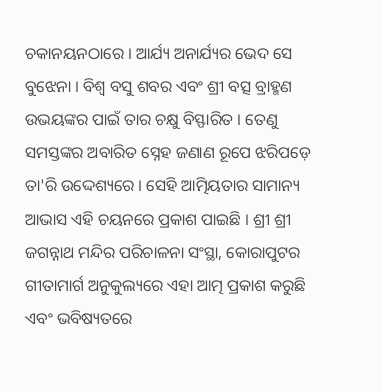ଚକାନୟନଠାରେ । ଆର୍ଯ୍ୟ ଅନାର୍ଯ୍ୟର ଭେଦ ସେ ବୁଝେନା । ବିଶ୍ୱ ବସୁ ଶବର ଏବଂ ଶ୍ରୀ ବତ୍ସ ବ୍ରାହ୍ମଣ ଉଭୟଙ୍କର ପାଇଁ ତାର ଚକ୍ଷୁ ବିସ୍ଫାରିତ । ତେଣୁ ସମସ୍ତଙ୍କର ଅବାରିତ ସ୍ନେହ ଜଣାଣ ରୂପେ ଝରିପଡ଼େ ତା'ରି ଉଦ୍ଦେଶ୍ୟରେ । ସେହି ଆତ୍ମିୟତାର ସାମାନ୍ୟ ଆଭାସ ଏହି ଚୟନରେ ପ୍ରକାଶ ପାଇଛି । ଶ୍ରୀ ଶ୍ରୀ ଜଗନ୍ନାଥ ମନ୍ଦିର ପରିଚାଳନା ସଂସ୍ଥା, କୋରାପୁଟର ଗୀତାମାର୍ଗ ଅନୁକୁଲ୍ୟରେ ଏହା ଆତ୍ମ ପ୍ରକାଶ କରୁଛି ଏବଂ ଭବିଷ୍ୟତରେ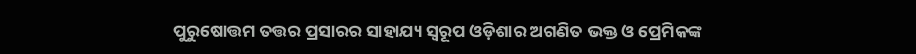ପୁରୁଷୋତ୍ତମ ତତ୍ତର ପ୍ରସାରର ସାହାଯ୍ୟ ସ୍ୱରୂପ ଓଡ଼ିଶାର ଅଗଣିତ ଭକ୍ତ ଓ ପ୍ରେମିକଙ୍କ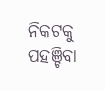ନିକଟକୁ ପହଞ୍ଚିବା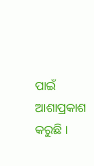ପାଇଁ ଆଶାପ୍ରକାଶ କରୁଛି ।